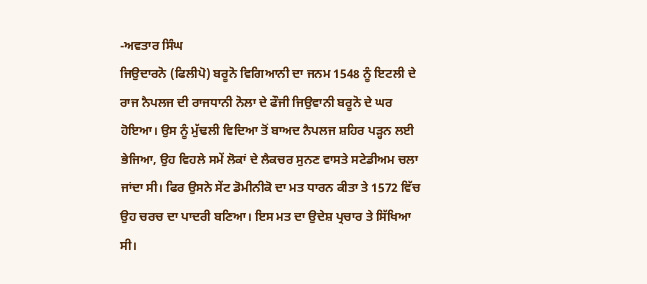-ਅਵਤਾਰ ਸਿੰਘ
ਜਿਉਦਾਰਨੋ (ਫਿਲੀਪੋ) ਬਰੂਨੋ ਵਿਗਿਆਨੀ ਦਾ ਜਨਮ 1548 ਨੂੰ ਇਟਲੀ ਦੇ ਰਾਜ ਨੈਪਲਜ ਦੀ ਰਾਜਧਾਨੀ ਨੋਲਾ ਦੇ ਫੌਜੀ ਜਿਉਵਾਨੀ ਬਰੂਨੋ ਦੇ ਘਰ ਹੋਇਆ। ਉਸ ਨੂੰ ਮੁੱਢਲੀ ਵਿਦਿਆ ਤੋਂ ਬਾਅਦ ਨੈਪਲਜ ਸ਼ਹਿਰ ਪੜ੍ਹਨ ਲਈ ਭੇਜਿਆ, ਉਹ ਵਿਹਲੇ ਸਮੇਂ ਲੋਕਾਂ ਦੇ ਲੈਕਚਰ ਸੁਨਣ ਵਾਸਤੇ ਸਟੇਡੀਅਮ ਚਲਾ ਜਾਂਦਾ ਸੀ। ਫਿਰ ਉਸਨੇ ਸੇਂਟ ਡੋਮੀਨੀਕੋ ਦਾ ਮਤ ਧਾਰਨ ਕੀਤਾ ਤੇ 1572 ਵਿੱਚ ਉਹ ਚਰਚ ਦਾ ਪਾਦਰੀ ਬਣਿਆ। ਇਸ ਮਤ ਦਾ ਉਦੇਸ਼ ਪ੍ਰਚਾਰ ਤੇ ਸਿੱਖਿਆ ਸੀ।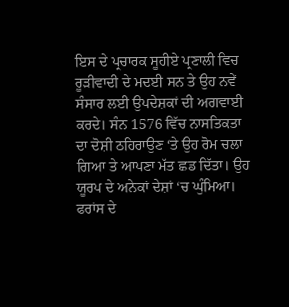ਇਸ ਦੇ ਪ੍ਰਚਾਰਕ ਸੂਹੀਏ ਪ੍ਰਣਾਲੀ ਵਿਚ ਰੂੜੀਵਾਦੀ ਦੇ ਮਦਈ ਸਨ ਤੇ ਉਹ ਨਵੇਂ ਸੰਸਾਰ ਲਈ ਉਪਦੇਸ਼ਕਾਂ ਦੀ ਅਗਵਾਈ ਕਰਦੇ। ਸੰਨ 1576 ਵਿੱਚ ਨਾਸਤਿਕਤਾ ਦਾ ਦੋਸ਼ੀ ਠਹਿਰਾਉਣ ‘ਤੇ ਉਹ ਰੋਮ ਚਲਾ ਗਿਆ ਤੇ ਆਪਣਾ ਮੱਤ ਛਡ ਦਿੱਤਾ। ਉਹ ਯੂਰਪ ਦੇ ਅਨੇਕਾਂ ਦੇਸ਼ਾਂ ‘ਚ ਘੁੰਮਿਆ। ਫਰਾਂਸ ਦੇ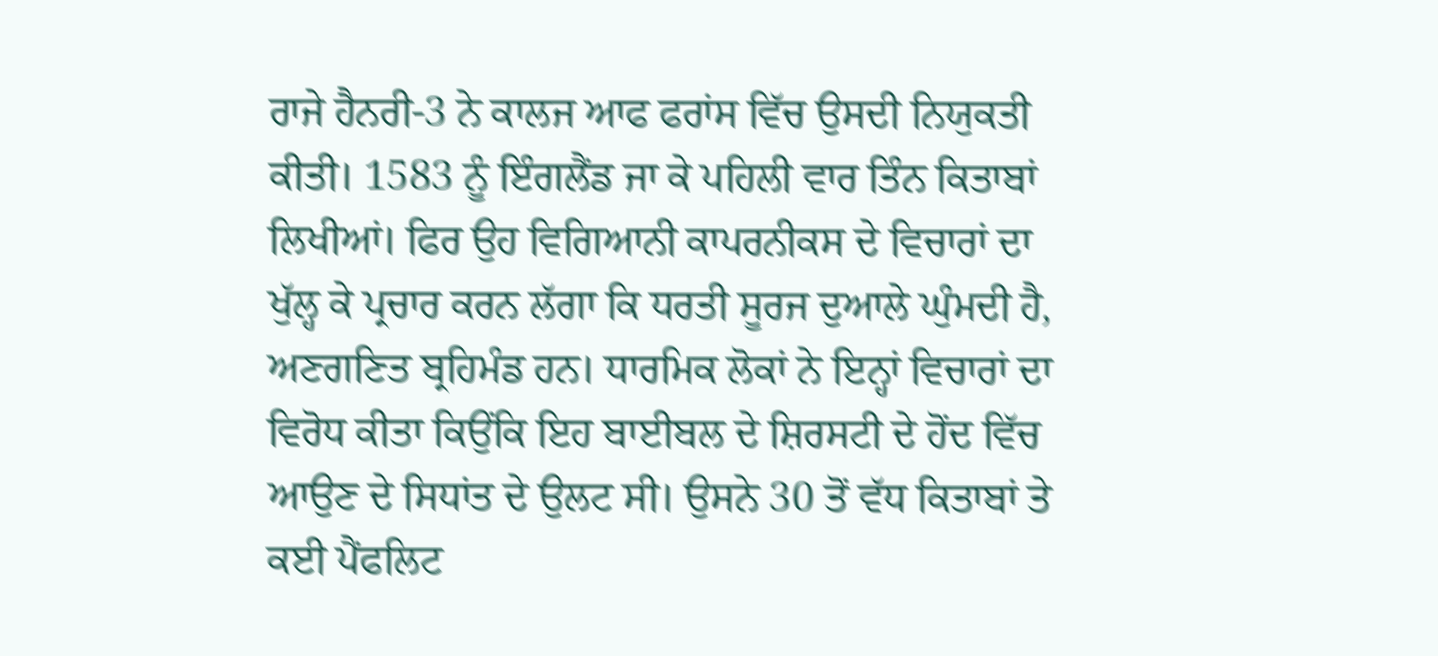ਰਾਜੇ ਹੈਨਰੀ-3 ਨੇ ਕਾਲਜ ਆਫ ਫਰਾਂਸ ਵਿੱਚ ਉਸਦੀ ਨਿਯੁਕਤੀ ਕੀਤੀ। 1583 ਨੂੰ ਇੰਗਲੈਂਡ ਜਾ ਕੇ ਪਹਿਲੀ ਵਾਰ ਤਿੰਨ ਕਿਤਾਬਾਂ ਲਿਖੀਆਂ। ਫਿਰ ਉਹ ਵਿਗਿਆਨੀ ਕਾਪਰਨੀਕਸ ਦੇ ਵਿਚਾਰਾਂ ਦਾ ਖੁੱਲ੍ਹ ਕੇ ਪ੍ਰਚਾਰ ਕਰਨ ਲੱਗਾ ਕਿ ਧਰਤੀ ਸੂਰਜ ਦੁਆਲੇ ਘੁੰਮਦੀ ਹੈ, ਅਣਗਣਿਤ ਬ੍ਰਹਿਮੰਡ ਹਨ। ਧਾਰਮਿਕ ਲੋਕਾਂ ਨੇ ਇਨ੍ਹਾਂ ਵਿਚਾਰਾਂ ਦਾ ਵਿਰੋਧ ਕੀਤਾ ਕਿਉਂਕਿ ਇਹ ਬਾਈਬਲ ਦੇ ਸ਼ਿਰਸਟੀ ਦੇ ਹੋਂਦ ਵਿੱਚ ਆਉਣ ਦੇ ਸਿਧਾਂਤ ਦੇ ਉਲਟ ਸੀ। ਉਸਨੇ 30 ਤੋਂ ਵੱਧ ਕਿਤਾਬਾਂ ਤੇ ਕਈ ਪੈਂਫਲਿਟ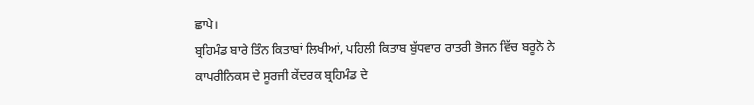ਛਾਪੇ।
ਬ੍ਰਹਿਮੰਡ ਬਾਰੇ ਤਿੰਨ ਕਿਤਾਬਾਂ ਲਿਖੀਆਂ, ਪਹਿਲੀ ਕਿਤਾਬ ਬੁੱਧਵਾਰ ਰਾਤਰੀ ਭੋਜਨ ਵਿੱਚ ਬਰੂਨੋ ਨੇ ਕਾਪਰੀਨਿਕਸ ਦੇ ਸੂਰਜੀ ਕੇਂਦਰਕ ਬ੍ਰਹਿਮੰਡ ਦੇ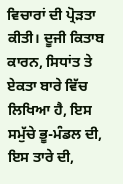ਵਿਚਾਰਾਂ ਦੀ ਪ੍ਰੋੜਤਾ ਕੀਤੀ। ਦੂਜੀ ਕਿਤਾਬ ਕਾਰਨ, ਸਿਧਾਂਤ ਤੇ ਏਕਤਾ ਬਾਰੇ ਵਿੱਚ ਲਿਖਿਆ ਹੈ, ਇਸ ਸਮੁੱਚੇ ਭੂ-ਮੰਡਲ ਦੀ, ਇਸ ਤਾਰੇ ਦੀ,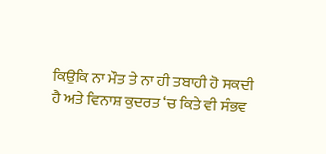ਕਿਉਕਿ ਨਾ ਮੌਤ ਤੇ ਨਾ ਹੀ ਤਬਾਹੀ ਹੋ ਸਕਦੀ ਹੈ ਅਤੇ ਵਿਨਾਸ਼ ਕੁਦਰਤ ‘ਚ ਕਿਤੇ ਵੀ ਸੰਭਵ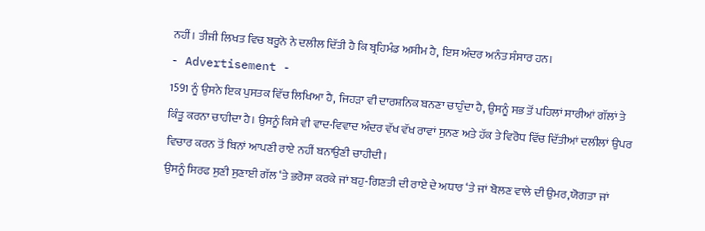ਨਹੀਂ। ਤੀਜੀ ਲਿਖਤ ਵਿਚ ਬਰੂਨੋ ਨੇ ਦਲੀਲ ਦਿੱਤੀ ਹੈ ਕਿ ਬ੍ਰਹਿਮੰਡ ਅਸੀਮ ਹੈ, ਇਸ ਅੰਦਰ ਅਨੰਤ ਸੰਸਾਰ ਹਨ।
- Advertisement -
1591 ਨੂੰ ਉਸਨੇ ਇਕ ਪੁਸਤਕ ਵਿੱਚ ਲਿਖਿਆ ਹੈ, ਜਿਹੜਾ ਵੀ ਦਾਰਸ਼ਨਿਕ ਬਨਣਾ ਚਾਹੁੰਦਾ ਹੈ, ਉਸਨੂੰ ਸਭ ਤੋਂ ਪਹਿਲਾਂ ਸਾਰੀਆਂ ਗੱਲਾਂ ਤੇ ਕਿੰਤੂ ਕਰਨਾ ਚਾਹੀਦਾ ਹੈ। ਉਸਨੂੰ ਕਿਸੇ ਵੀ ਵਾਦ-ਵਿਵਾਦ ਅੰਦਰ ਵੱਖ ਵੱਖ ਰਾਵਾਂ ਸੁਨਣ ਅਤੇ ਹੱਕ ਤੇ ਵਿਰੋਧ ਵਿੱਚ ਦਿੱਤੀਆਂ ਦਲੀਲਾਂ ਉਪਰ ਵਿਚਾਰ ਕਰਨ ਤੋਂ ਬਿਨਾਂ ਆਪਣੀ ਰਾਏ ਨਹੀਂ ਬਨਾਉਣੀ ਚਾਹੀਦੀ।
ਉਸਨੂੰ ਸਿਰਫ ਸੁਣੀ ਸੁਣਾਈ ਗੱਲ ‘ਤੇ ਭਰੋਸਾ ਕਰਕੇ ਜਾਂ ਬਹੁ-ਗਿਣਤੀ ਦੀ ਰਾਏ ਦੇ ਅਧਾਰ ‘ਤੇ ਜਾਂ ਬੋਲਣ ਵਾਲੇ ਦੀ ਉਮਰ,ਯੋਗਤਾ ਜਾਂ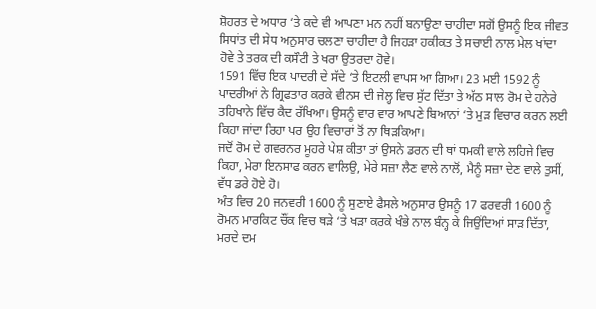ਸ਼ੋਹਰਤ ਦੇ ਅਧਾਰ ‘ਤੇ ਕਦੇ ਵੀ ਆਪਣਾ ਮਨ ਨਹੀਂ ਬਨਾਉਣਾ ਚਾਹੀਦਾ ਸਗੋਂ ਉਸਨੂੰ ਇਕ ਜੀਵਤ ਸਿਧਾਂਤ ਦੀ ਸੇਧ ਅਨੁਸਾਰ ਚਲਣਾ ਚਾਹੀਦਾ ਹੈ ਜਿਹੜਾ ਹਕੀਕਤ ਤੇ ਸਚਾਈ ਨਾਲ ਮੇਲ ਖਾਂਦਾ ਹੋਵੇ ਤੇ ਤਰਕ ਦੀ ਕਸੌਟੀ ਤੇ ਖਰਾ ਉਤਰਦਾ ਹੋਵੇ।
1591 ਵਿੱਚ ਇਕ ਪਾਦਰੀ ਦੇ ਸੱਦੇ ‘ਤੇ ਇਟਲੀ ਵਾਪਸ ਆ ਗਿਆ। 23 ਮਈ 1592 ਨੂੰ ਪਾਦਰੀਆਂ ਨੇ ਗ੍ਰਿਫਤਾਰ ਕਰਕੇ ਵੀਨਸ ਦੀ ਜੇਲ੍ਹ ਵਿਚ ਸੁੱਟ ਦਿੱਤਾ ਤੇ ਅੱਠ ਸਾਲ ਰੋਮ ਦੇ ਹਨੇਰੇ ਤਹਿਖਾਨੇ ਵਿੱਚ ਕੈਦ ਰੱਖਿਆ। ਉਸਨੂੰ ਵਾਰ ਵਾਰ ਆਪਣੇ ਬਿਆਨਾਂ ‘ਤੇ ਮੁੜ ਵਿਚਾਰ ਕਰਨ ਲਈ ਕਿਹਾ ਜਾਂਦਾ ਰਿਹਾ ਪਰ ਉਹ ਵਿਚਾਰਾਂ ਤੋਂ ਨਾ ਥਿੜਕਿਆ।
ਜਦੋਂ ਰੋਮ ਦੇ ਗਵਰਨਰ ਮੂਹਰੇ ਪੇਸ਼ ਕੀਤਾ ਤਾਂ ਉਸਨੇ ਡਰਨ ਦੀ ਥਾਂ ਧਮਕੀ ਵਾਲੇ ਲਹਿਜੇ ਵਿਚ ਕਿਹਾ, ਮੇਰਾ ਇਨਸਾਫ ਕਰਨ ਵਾਲਿਉ, ਮੇਰੇ ਸਜ਼ਾ ਲੈਣ ਵਾਲੇ ਨਾਲੋਂ, ਮੈਨੂੰ ਸਜ਼ਾ ਦੇਣ ਵਾਲੇ ਤੁਸੀਂ, ਵੱਧ ਡਰੇ ਹੋਏ ਹੋ।
ਅੰਤ ਵਿਚ 20 ਜਨਵਰੀ 1600 ਨੂੰ ਸੁਣਾਏ ਫੈਸਲੇ ਅਨੁਸਾਰ ਉਸਨੂੰ 17 ਫਰਵਰੀ 1600 ਨੂੰ ਰੋਮਨ ਮਾਰਕਿਟ ਚੌਂਕ ਵਿਚ ਥੜੇ ‘ਤੇ ਖੜਾ ਕਰਕੇ ਖੰਭੇ ਨਾਲ ਬੰਨ੍ਹ ਕੇ ਜਿਉਂਦਿਆਂ ਸਾੜ ਦਿੱਤਾ, ਮਰਦੇ ਦਮ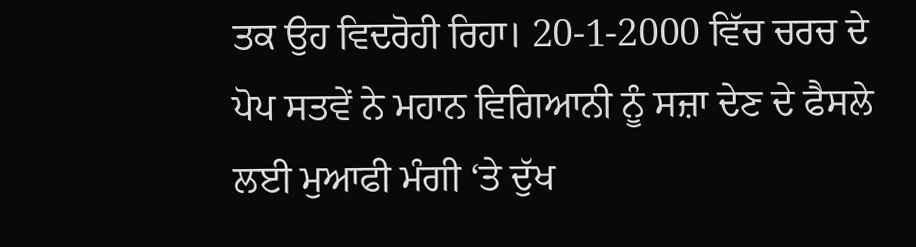ਤਕ ਉਹ ਵਿਦਰੋਹੀ ਰਿਹਾ। 20-1-2000 ਵਿੱਚ ਚਰਚ ਦੇ ਪੋਪ ਸਤਵੇਂ ਨੇ ਮਹਾਨ ਵਿਗਿਆਨੀ ਨੂੰ ਸਜ਼ਾ ਦੇਣ ਦੇ ਫੈਸਲੇ ਲਈ ਮੁਆਫੀ ਮੰਗੀ ‘ਤੇ ਦੁੱਖ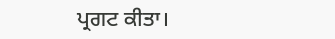ਪ੍ਰਗਟ ਕੀਤਾ।